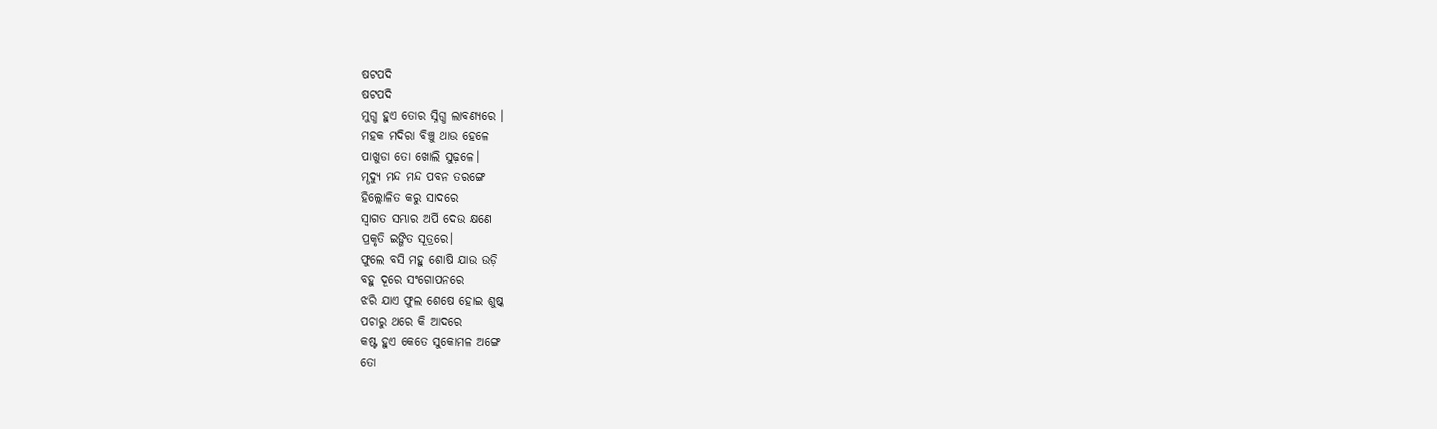ଷଟପଦି
ଷଟପଦି
ମୁଗ୍ଧ ହୁଏ ତୋର ସ୍ନିଗ୍ଧ ଲାବଣ୍ୟରେ ।
ମହକ ମଦିରା ବିଞ୍ଚୁ ଥାଉ ହେଳେ
ପାଖୁଡା ତୋ ଖୋଲି ସୁଢ଼ଳେ।
ମୄଦ୍ୟୁ ମନ୍ଦ ମନ୍ଦ ପବନ ତରଙ୍ଗେ
ହିଲ୍ଲୋଳିତ କରୁ ସାଦରେ
ସ୍ୱାଗତ ସମ୍ଭାର ଅର୍ପି ଦେଉ କ୍ଷଣେ
ପ୍ରକୃତି ଇଙ୍ଗିତ ସୂତ୍ରରେ।
ଫୁଲେ ବସି ମହୁ ଶୋଷି ଯାଉ ଉଡ଼ି
ବହୁ ଦୂରେ ସଂଗୋପନରେ
ଝରି ଯାଏ ଫୁଲ ଶେଷେ ହୋଇ ଶୁଷ୍କ
ପଚାରୁ ଥରେ କି ଆଦରେ
କଷ୍ଟ ହୁଏ କେତେ ସୁକୋମଳ ଅଙ୍ଗେ
ତୋ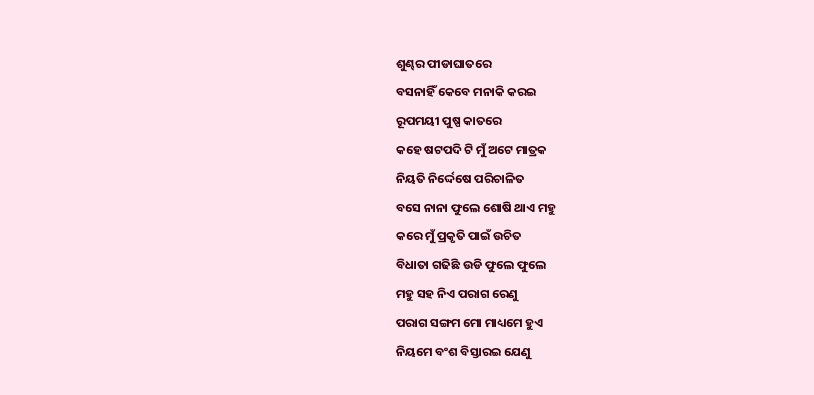ଶୁଣ୍ଢର ପୀଡାଘାତରେ
ବସନାହିଁ କେବେ ମନାକି କରଇ
ରୂପମୟୀ ପୁଷ୍ପ କାତରେ
କହେ ଷଟପଦି ଟି ମୁଁ ଅଟେ ମାତ୍ରକ
ନିୟତି ନିର୍ଦ୍ଦେଷେ ପରିଚାଳିତ
ବସେ ନାନା ଫୁଲେ ଶୋଷି ଥାଏ ମହୁ
କରେ ମୁଁ ପ୍ରକୃତି ପାଇଁ ଉଚିତ
ବିଧାତା ଗଢିଛି ଉଡି ଫୁଲେ ଫୁଲେ
ମହୁ ସହ ନିଏ ପରାଗ ରେଣୁ
ପରାଗ ସଙ୍ଗମ ମୋ ମାଧ୍ୟମେ ହୁଏ
ନିୟମେ ବଂଶ ବିସ୍ତାରଇ ଯେଣୁ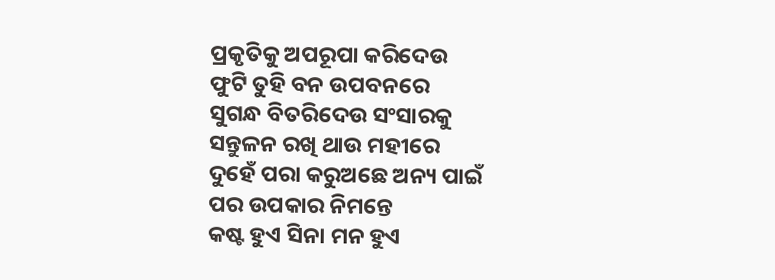ପ୍ରକୃତିକୁ ଅପରୂପା କରିଦେଉ
ଫୁଟି ତୁହି ବନ ଉପବନରେ
ସୁଗନ୍ଧ ବିତରିଦେଉ ସଂସାରକୁ
ସନ୍ତୁଳନ ରଖି ଥାଉ ମହୀରେ
ଦୁହେଁ ପରା କରୁଅଛେ ଅନ୍ୟ ପାଇଁ
ପର ଉପକାର ନିମନ୍ତେ
କଷ୍ଟ ହୁଏ ସିନା ମନ ହୁଏ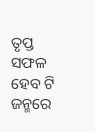ତୃପ୍ତ
ସଫଳ ହେବ ଟି ଜନ୍ମରେ